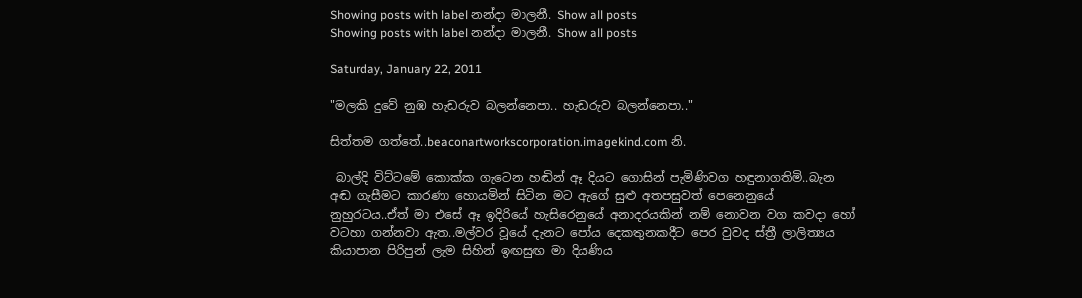Showing posts with label නන්දා මාලනී. Show all posts
Showing posts with label නන්දා මාලනී. Show all posts

Saturday, January 22, 2011

"මලකි දුවේ නුඹ හැඩරුව බලන්නෙපා.. හැඩරුව බලන්නෙපා.."

සිත්තම ගත්තේ..beaconartworkscorporation.imagekind.com නි.

 බාල්දි විට්ටමේ කොක්ක ගැටෙන හඬින් ඈ දියට ගොසින් පැමිණිවග හඳුනාගතිමි..බැන අඬ ගැසීමට කාරණා හොයමින් සිටින මට ඇගේ සුළු අතපසුවත් පෙනෙනුයේ නුහුරටය..ඒත් මා එසේ ඈ ඉදිරියේ හැසිරෙනුයේ අනාදරයකින් නම් නොවන වග කවදා හෝ වටහා ගන්නවා ඇත..මල්වර වූයේ දැනට පෝය දෙකතුනකදීට පෙර වුවද ස්ත්‍රී ලාලිත්‍යය කියාපාන පිරිපුන් ලැම සිහින් ඉඟසුඟ මා දියණිය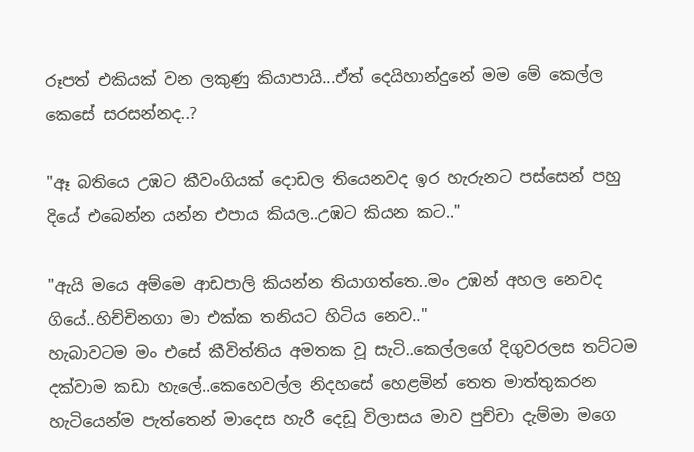රූපත් එකියක් වන ලකුණු කියාපායි...ඒත් දෙයිහාන්දුනේ මම මේ කෙල්ල කෙසේ සරසන්නද..?

"ඈ බතියෙ උඹට කීවංගියක් දොඩල තියෙනවද ඉර හැරුනට පස්සෙන් පහු දියේ එබෙන්න යන්න එපාය කියල..උඹට කියන කට.."

"ඇයි මයෙ අම්මෙ ආඩපාලි කියන්න තියාගත්තෙ..මං උඹන් අහල නෙවද ගියේ..හිච්චිනගා මා එක්ක තනියට හිටිය නෙව.."
හැබාවටම මං එසේ කීවිත්තිය අමතක වූ සැටි..කෙල්ලගේ දිගුවරලස තට්ටම දක්වාම කඩා හැලේ..කෙහෙවල්ල නිදහසේ හෙළමින් තෙත මාත්තුකරන හැටියෙන්ම පැත්තෙන් මාදෙස හැරී දෙඩූ විලාසය මාව පුච්චා දැම්මා මගෙ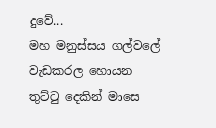දුවේ...
මහ මනුස්සය ගල්වලේ වැඩකරල හොයන තුට්ටු දෙකින් මාසෙ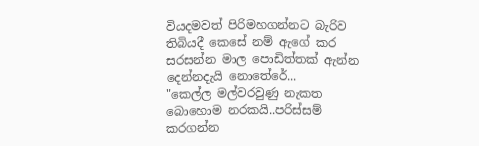වියදමවත් පිරිමහගන්නට බැරිව තිබියදී කෙසේ නම් ඇගේ කර සරසන්න මාල පොඩිත්තක් ඇන්න දෙන්නදැයි නොතේරේ...
"කෙල්ල මල්වරවුණු නැකත බොහොම නරකයි..පරිස්සම් කරගන්න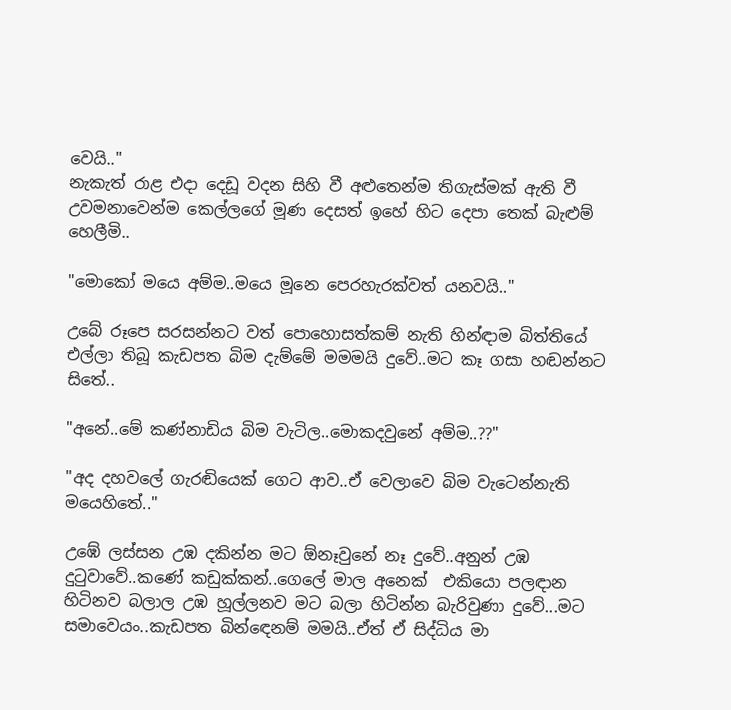වෙයි.."
නැකැත් රාළ එදා දෙඩූ වදන සිහි වී අළුතෙන්ම තිගැස්මක් ඇති වී උවමනාවෙන්ම කෙල්ලගේ මූණ දෙසත් ඉහේ හිට දෙපා තෙක් බැළුම් හෙලීමි..

"මොකෝ මයෙ අම්ම..මයෙ මූනෙ පෙරහැරක්වත් යනවයි.."

උබේ රූපෙ සරසන්නට වත් පොහොසත්කම් නැති හින්ඳාම බිත්තියේ එල්ලා තිබූ කැඩපත බිම දැම්මේ මමමයි දුවේ..මට කෑ ගසා හඬන්නට සිතේ..

"අනේ..මේ කණ්නාඩිය බිම වැටිල..මොකදවුනේ අම්ම..??"

"අද දහවලේ ගැරඬියෙක් ගෙට ආව..ඒ වෙලාවෙ බිම වැටෙන්නැති මයෙහිතේ.."

උඹේ ලස්සන උඹ දකින්න මට ඕනෑවුනේ නෑ දුවේ..අනුන් උඹ දුටුවාවේ..කණේ කඩුක්කන්..ගෙලේ මාල අනෙක්  එකියො පලඳාන හිටිනව බලාල උඹ හූල්ලනව මට බලා හිටින්න බැරිවුණා දුවේ...මට සමාවෙයං..කැඩපත බින්ඳෙනම් මමයි..ඒත් ඒ සිද්ධිය මා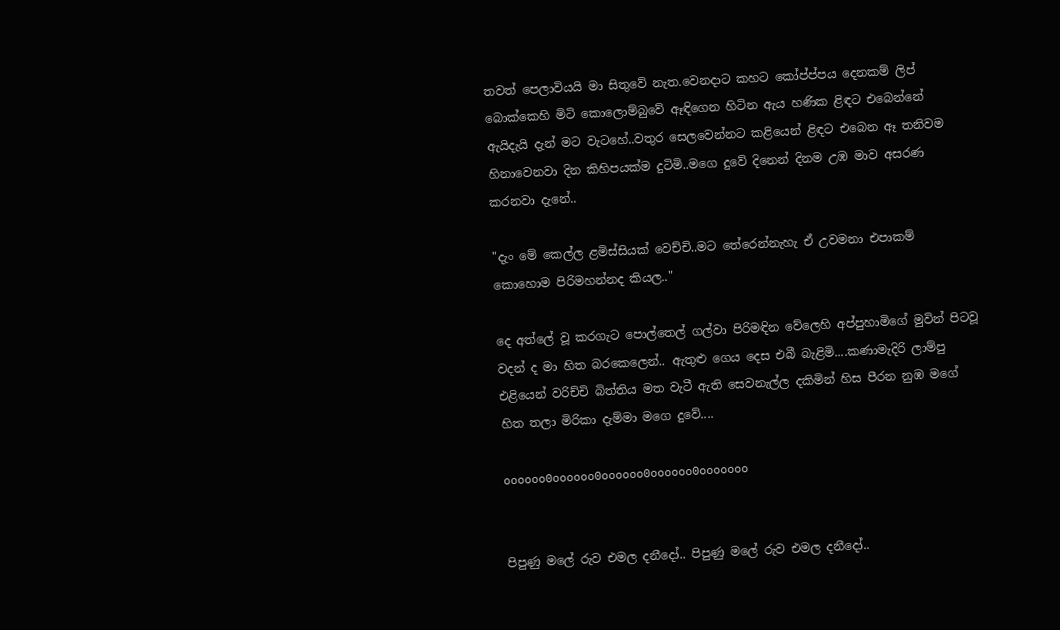තවත් පෙලාවියයි මා සිතුවේ නැත.වෙනදාට කහට කෝප්ප්පය දෙනකම් ලිප් බොක්කෙහි මිටි කොලොම්බුවේ ඈඳිගෙන හිටින ඇය හණික ළිඳට එබෙන්නේ ඇයිදැයි දැන් මට වැටහේ..වතුර සෙලවෙන්නට කළියෙන් ළිඳට එබෙන ඈ තනිවම හිනාවෙනවා දින කිහිපයක්ම දුටිමි..මගෙ දුවේ දිනෙන් දිනම උඹ මාව අසරණ කරනවා දැනේ..

"දැං මේ කෙල්ල ළමිස්සියක් වෙච්චි..මට තේරෙන්නැහැ ඒ උවමනා එපාකම් කොහොම පිරිමහන්නද කියල.."

දෙ අත්ලේ වූ කරගැට පොල්තෙල් ගල්වා පිරිමඳින වේලෙහි අප්පුහාමිගේ මුවින් පිටවූ වදන් ද මා හිත බරකෙලෙන්.. ඇතුළු ගෙය දෙස එබී බැළිමි....කණාමැදිරි ලාම්පු එළියෙන් වරිච්චි බිත්තිය මත වැටී ඇති සෙවනැල්ල දකිමින් හිස පීරන නුඹ මගේ හිත තලා මිරිකා දැම්මා මගෙ දුවේ....

oooooo0oooooo0oooooo0oooooo0ooooooo


පිපුණු මලේ රුව එමල දනීදෝ.. පිපුණු මලේ රුව එමල දනීදෝ..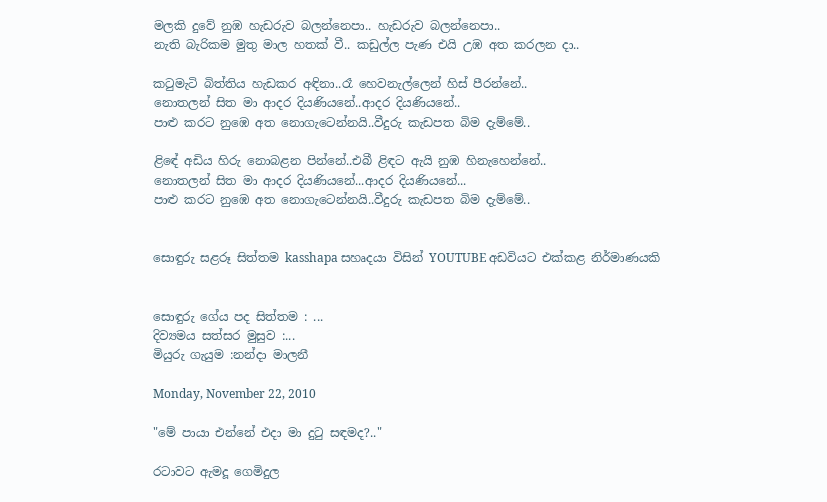මලකි දුවේ නුඹ හැඩරුව බලන්නෙපා.. හැඩරුව බලන්නෙපා..
නැති බැරිකම මුතු මාල හතක් වී.. කඩුල්ල පැණ එයි උඹ අත කරලන දා..

කටුමැටි බිත්තිය හැඩකර අඳිනා..රෑ හෙවනැල්ලෙන් හිස් පීරන්නේ..
නොතලන් සිත මා ආදර දියණියනේ..ආදර දියණියනේ..
පාළු කරට නුඹෙ අත නොගැටෙන්නයි..වීදුරු කැඩපත බිම දැම්මේ..

ළිඳේ අඩිය හිරු නොබළන පින්නේ..එබී ළිඳට ඇයි නුඹ හිනැහෙන්නේ..
නොතලන් සිත මා ආදර දියණියනේ...ආදර දියණියනේ...
පාළු කරට නුඹෙ අත නොගැටෙන්නයි..වීදුරු කැඩපත බිම දැම්මේ..


සොඳුරු සළරූ සිත්තම kasshapa සහෘදයා විසින් YOUTUBE අඩවියට එක්කළ නිර්මාණයකි


සොඳුරු ගේය පද සිත්තම : ...
දිව්‍යමය සත්සර මුසුව :...
මියුරු ගැයුම :නන්දා මාලනී

Monday, November 22, 2010

"මේ පායා එන්නේ එදා මා දුටු සඳමද?.."

රටාවට ඇමදූ ගෙමිදුල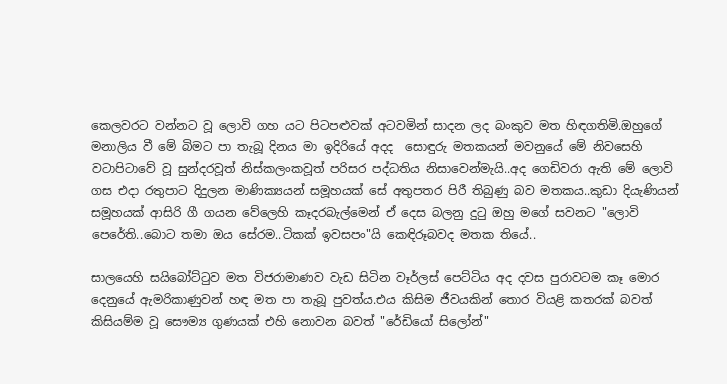කෙලවරට වන්නට වූ ලොවි ගහ යට පිටපළුවක් අටවමින් සාදන ලද බංකුව මත හිඳගතිමි.ඔහුගේ මනාලිය වී මේ බිමට පා තැබූ දිනය මා ඉදිරියේ අදද  සොඳුරු මතකයන් මවනුයේ මේ නිවසෙහි වටාපිටාවේ වූ සුන්දරවූත් නිස්කලංකවූත් පරිසර පද්ධතිය නිසාවෙන්මැයි..අද ගෙඩිවරා ඇති මේ ලොවි ගස එදා රතුපාට දිදුලන මාණික්‍යයන් සමූහයක් සේ අතුපතර පිරී තිබුණු බව මතකය..කුඩා දියැණියන් සමූහයක් ආසිරි ගී ගයන වේලෙහි කෑදරබැල්මෙන් ඒ දෙස බලනු දුටු ඔහු මගේ සවනට "ලොවි පෙරේති..බොට තමා ඔය සේරම..ටිකක් ඉවසපං"යි කෙඳිරූබවද මතක තියේ..

සාලයෙහි සයිබෝට්ටුව මත විජරාමාණව වැඩ සිටින වෑර්ලස් පෙට්ටිය අද දවස පුරාවටම කෑ මොර දෙනුයේ ඇමරිකාණුවන් හඳ මත පා තැබූ පුවත්ය.එය කිසිම ජීවයකින් තොර වියළි කතරක් බවත් කිසියම්ම වූ සෞම්‍ය ගුණයක් එහි නොවන බවත් "රේඩියෝ සිලෝන්"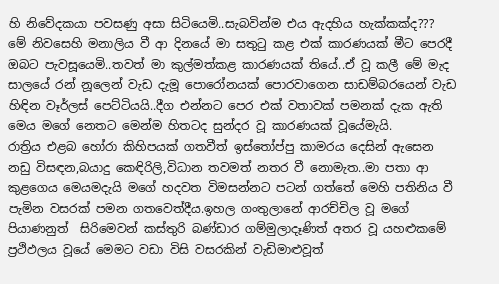හි නිවේදකයා පවසණු අසා සිටියෙමි..සැබවින්ම එය ඇදහිය හැක්කක්ද???
මේ නිවසෙහි මනාලිය වී ආ දිනයේ මා සතුටු කළ එක් කාරණයක් මීට පෙරදී ඔබට පැවසූයෙමි..තවත් මා කුල්මත්කළ කාරණයක් තියේ..ඒ වූ කලී මේ මැද සාලයේ රන් නූලෙන් වැඩ දැමූ පොරෝනයක් පොරවාගෙන සාඩම්බරයෙන් වැඩ හිඳින වෑර්ලස් පෙට්ටියයි..දීග එන්නට පෙර එක් වතාවක් පමනක් දැක ඇති මෙය මගේ නෙතට මෙන්ම හිතටද සුන්දර වූ කාරණයක් වූයේමැයි.
රාත්‍රිය එළබ හෝරා කිහිපයක් ගතවීත් ඉස්තෝප්පු කාමරය දෙසින් ඇසෙන නඩු විසඳන,බයාදු කෙඳිරිලි,විධාන තවමත් නතර වී නොමැත..මා පතා ආ කුළගෙය මෙයමදැයි මගේ හදවත විමසන්නට පටන් ගත්තේ මෙහි පතිනිය වී පැමින වසරක් පමන ගතවෙත්දීය.ඉහල ගංතුලානේ ආරච්චිල වූ මගේ පියාණනුත්  සිරිමෙවන් කස්තුරි බණ්ඩාර ගම්මුලාදෑණිත් අතර වූ යහළුකමේ ප්‍රථිඵලය වූයේ මෙමට වඩා විසි වසරකින් වැඩිමාළුවූත්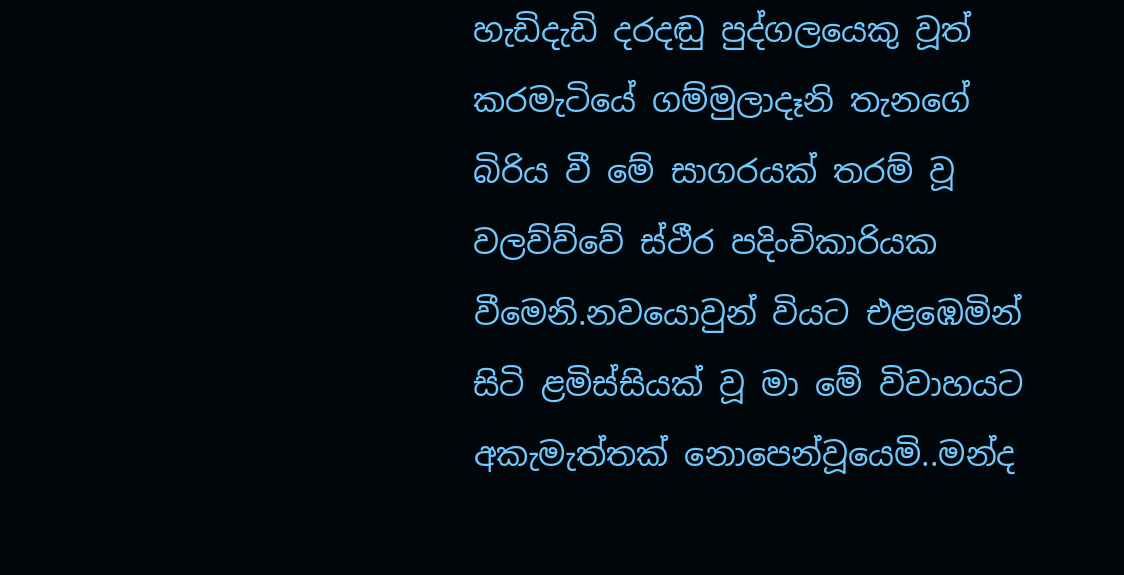හැඩිදැඩි දරදඬු පුද්ගලයෙකු වූත් කරමැටියේ ගම්මුලාදෑනි තැනගේ බිරිය වී මේ සාගරයක් තරම් වූ වලව්ව්වේ ස්ථීර පදිංචිකාරියක වීමෙනි.නවයොවුන් වියට එළඹෙමින් සිටි ළමිස්සියක් වූ මා මේ විවාහයට අකැමැත්තක් නොපෙන්වූයෙමි..මන්ද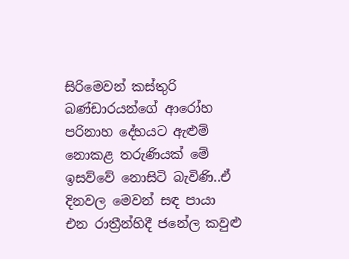සිරිමෙවන් කස්තුරි බණ්ඩාරයන්ගේ ආරෝහ පරිනාහ දේහයට ඇළුම් නොකළ තරුණියක් මේ ඉසව්වේ නොසිටි බැවිණි..ඒ දිනවල මෙවන් සඳ පායා එන රාත්‍රීන්හිදී ජනේල කවුළු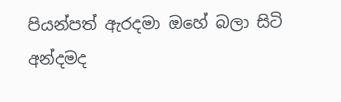පියන්පත් ඇරදමා ඔහේ බලා සිටි අන්දමද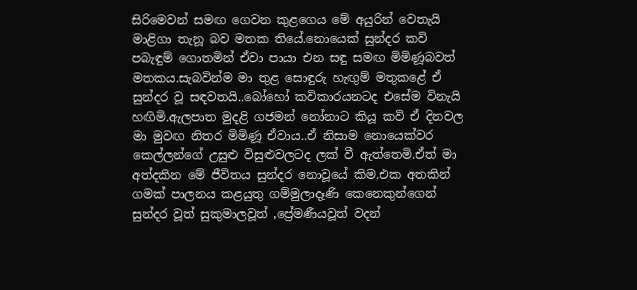සිරිමෙවන් සමඟ ගෙවන කුළගෙය මේ අයුරින් වෙතැයි මාළිගා තැනූ බව මතක තියේ.නොයෙක් සුන්දර කවි පබැඳුම් ගොතමින් ඒවා පායා එන සඳු සමඟ මිමිණූබවත් මතකය.සැබවින්ම මා තුළ සොඳුරු හැඟුම් මතුකළේ ඒ සුන්දර වූ සඳවතයි..බෝහෝ කවිකාරයනටද එසේම විනැයි හඟිමි.ඇලපාත මුදළි ගජමන් නෝනාට කියූ කවි ඒ දිනවල මා මුවඟ නිතර මිමිණූ ඒවාය..ඒ නිසාම නොයෙක්වර කෙල්ලන්ගේ උසුළු විසුළුවලටද ලක් වී ඇත්තෙමි.ඒත් මා අත්දකින මේ ජීවිතය සුන්දර නොවූයේ කිම.එක අතකින් ගමක් පාලනය කළයුතු ගම්මුලාදෑණි කෙනෙකුන්ගෙන් සුන්දර වූත් සුකුමාලවූත් ,ප්‍රේමණීයවූත් වදන්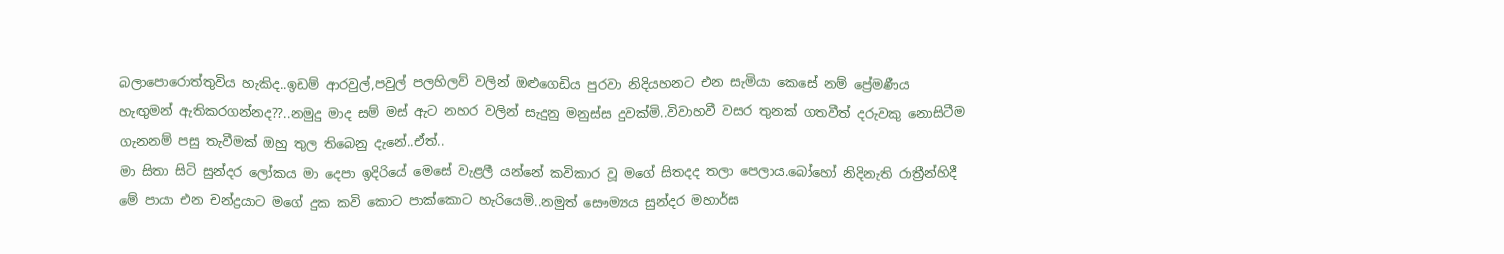බලාපොරොත්තුවිය හැකිද..ඉඩම් ආරවුල්,පවුල් පලහිලව් වලින් ඔළුගෙඩිය පුරවා නිදියහනට එන සැමියා කෙසේ නම් ප්‍රේමණීය හැඟුමන් ඇතිකරගන්නද??..නමුදු මාද සම් මස් ඇට නහර වලින් සැදුනු මනුස්ස දුවක්මි..විවාහවී වසර තුනක් ගතවීත් දරුවකු නොසිටීම ගැනනම් පසු තැවීමක් ඔහු තුල තිබෙනු දැනේ..ඒත්..
මා සිතා සිටි සුන්දර ලෝකය මා දෙපා ඉදිරියේ මෙසේ වැළලී යන්නේ කවිකාර වූ මගේ සිතදද තලා පෙලාය.බෝහෝ නිදිනැති රාත්‍රීන්හිදී මේ පායා එන චන්ද්‍රයාට මගේ දුක කවි කොට පාක්කොට හැරියෙමි..නමුත් සෞම්‍යය සුන්දර මහාර්ඝ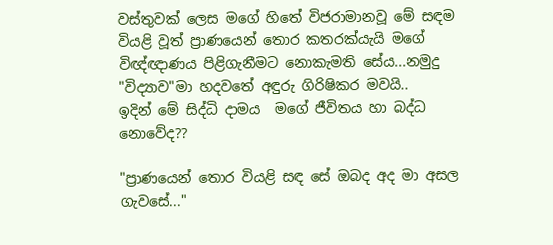වස්තුවක් ලෙස මගේ හිතේ විජරාමානවූ මේ සඳම වියළි වූත් ප්‍රාණයෙන් තොර කතරක්යැයි මගේ විඥ්ඥාණය පිළිගැනීමට නොකැමති සේය...නමුදු "විද්‍යාව"මා හදවතේ අඳුරු ගිරිෂිකර මවයි..
ඉදින් මේ සිද්ධි දාමය  මගේ ජීවිතය හා බද්ධ නොවේද??

"ප්‍රාණයෙන් තොර වියළි සඳ සේ ඔබද අද මා අසල ගැවසේ..."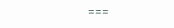===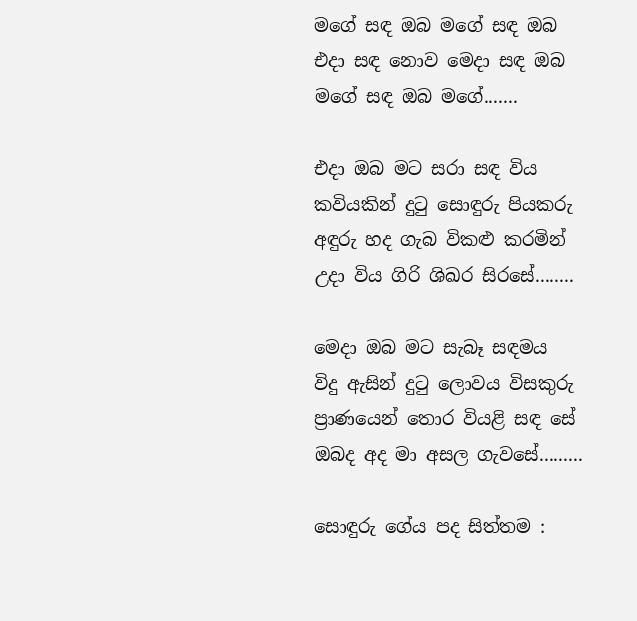මගේ සඳ ඔබ මගේ සඳ ඔබ
එදා සඳ නොව මෙදා සඳ ඔබ
මගේ සඳ ඔබ මගේ.......

එදා ඔබ මට සරා සඳ විය
කවියකින් දුටු සොඳුරු පියකරු
අඳුරු හද ගැබ විකළු කරමින්
උදා විය ගිරි ශිඛර සිරසේ........

මෙදා ඔබ මට සැබෑ සඳමය
විදු ඇසින් දුටු ලොවය විසකුරු
ප්‍රාණයෙන් තොර වියළි සඳ සේ
ඔබද අද මා අසල ගැවසේ.........

සොඳුරු ගේය පද සිත්තම :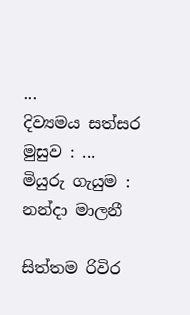...
දිව්‍යමය සත්සර මුසුව : ...
මියුරු ගැයුම : නන්දා මාලනී

සිත්තම රිවිර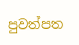පුවත්පත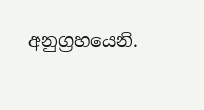අනුග්‍රහයෙනි.